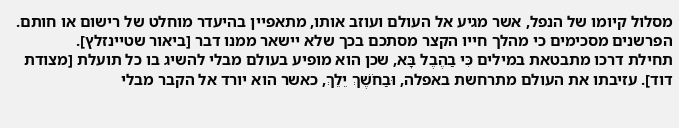מסלול קיומו של הנפל, אשר מגיע אל העולם ועוזב אותו, מתאפיין בהיעדר מוחלט של רישום או חותם. הפרשנים מסכימים כי מהלך חייו הקצר מסתכם בכך שלא יישאר ממנו דבר [ביאור שטיינזלץ].
תחילת דרכו מתבטאת במילים כִּי בַהֶבֶל בָּא, שכן הוא מופיע בעולם מבלי להשיג בו כל תועלת [מצודת דוד]. עזיבתו את העולם מתרחשת באפלה, וּבַחֹשֶׁךְ יֵלֵךְ, כאשר הוא יורד אל הקבר מבלי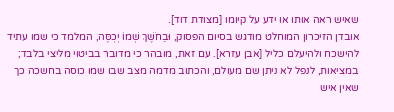שאיש ראה אותו או ידע על קיומו [מצודת דוד].
אובדן הזיכרון המוחלט מודגש בסיום הפסוק, וּבַחֹשֶׁךְ שְׁמוֹ יְכֻסֶּה, המלמד כי שמו עתיד להישכח ולהיעלם כליל [אבן עזרא]. עם זאת, מובהר כי מדובר בביטוי מליצי בלבד; במציאות, לנפל לא ניתן שם מעולם, והכתוב מדמה מצב שבו שמו כוסה בחשכה כך שאין איש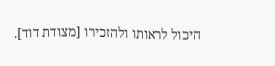היכול לראותו ולהזכירו [מצודת דוד].